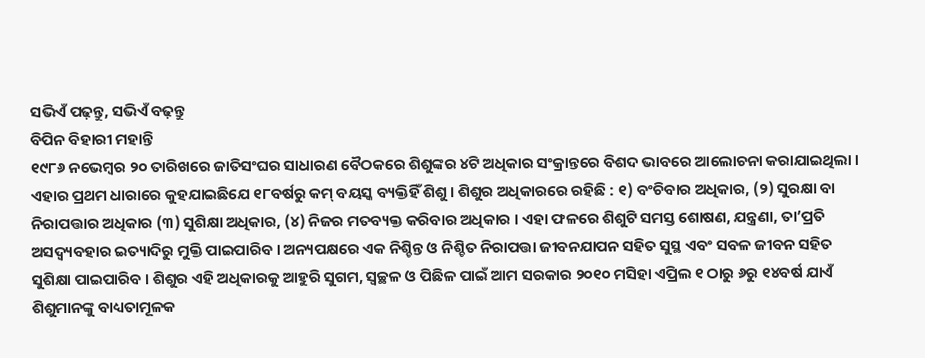ସଭିଏଁ ପଢ଼ନ୍ତୁ, ସଭିଏଁ ବଢ଼ନ୍ତୁ
ବିପିନ ବିହାରୀ ମହାନ୍ତି
୧୯୮୬ ନଭେମ୍ବର ୨୦ ତାରିଖରେ ଜାତିସଂଘର ସାଧାରଣ ବୈଠକରେ ଶିଶୁଙ୍କର ୪ଟି ଅଧିକାର ସଂକ୍ରାନ୍ତରେ ବିଶଦ ଭାବରେ ଆଲୋଚନା କରାଯାଇଥିଲା । ଏହାର ପ୍ରଥମ ଧାରାରେ କୁହଯାଇଛିଯେ ୧୮ବର୍ଷରୁ କମ୍ ବୟସ୍କ ବ୍ୟକ୍ତିହିଁ ଶିଶୁ । ଶିଶୁର ଅଧିକାରରେ ରହିଛି : ୧) ବଂଚିବାର ଅଧିକାର, (୨) ସୁରକ୍ଷା ବା ନିରାପତ୍ତାର ଅଧିକାର (୩) ସୁଶିକ୍ଷା ଅଧିକାର, (୪) ନିଜର ମତବ୍ୟକ୍ତ କରିବାର ଅଧିକାର । ଏହା ଫଳରେ ଶିଶୁଟି ସମସ୍ତ ଶୋଷଣ, ଯନ୍ତ୍ରଣା, ତା’ପ୍ରତି ଅସଦ୍ବ୍ୟବହାର ଇତ୍ୟାଦିରୁ ମୁକ୍ତି ପାଇପାରିବ । ଅନ୍ୟପକ୍ଷରେ ଏକ ନିଶ୍ଚିନ୍ତ ଓ ନିଶ୍ଚିତ ନିରାପତ୍ତା ଜୀବନଯାପନ ସହିତ ସୁସ୍ଥ ଏବଂ ସବଳ ଜୀବନ ସହିତ ସୁଶିକ୍ଷା ପାଇପାରିବ । ଶିଶୁର ଏହି ଅଧିକାରକୁ ଆହୁରି ସୁଗମ, ସ୍ୱଚ୍ଛଳ ଓ ପିଛିଳ ପାଇଁ ଆମ ସରକାର ୨୦୧୦ ମସିହା ଏପ୍ରିଲ ୧ ଠାରୁ ୬ରୁ ୧୪ବର୍ଷ ଯାଏଁ ଶିଶୁମାନଙ୍କୁ ବାଧ୍ୟତାମୂଳକ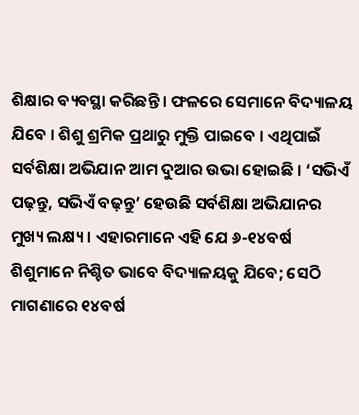ଶିକ୍ଷାର ବ୍ୟବସ୍ଥା କରିଛନ୍ତି । ଫଳରେ ସେମାନେ ବିଦ୍ୟାଳୟ ଯିବେ । ଶିଶୁ ଶ୍ରମିକ ପ୍ରଥାରୁ ମୁକ୍ତି ପାଇବେ । ଏଥିପାଇଁ ସର୍ବଶିକ୍ଷା ଅଭିଯାନ ଆମ ଦୁଆର ଉଭା ହୋଇଛି । ‘ସଭିଏଁ ପଢ଼ନ୍ତୁ, ସଭିଏଁ ବଢ଼ନ୍ତୁ’ ହେଉଛି ସର୍ବଶିକ୍ଷା ଅଭିଯାନର ମୁଖ୍ୟ ଲକ୍ଷ୍ୟ । ଏହାରମାନେ ଏହି ଯେ ୬-୧୪ବର୍ଷ ଶିଶୁମାନେ ନିଶ୍ଚିତ ଭାବେ ବିଦ୍ୟାଳୟକୁ ଯିବେ; ସେଠି ମାଗଣାରେ ୧୪ବର୍ଷ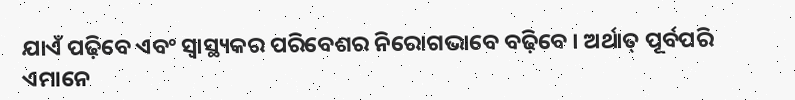ଯାଏଁ ପଢ଼ିବେ ଏବଂ ସ୍ୱାସ୍ଥ୍ୟକର ପରିବେଶର ନିରୋଗଭାବେ ବଢ଼ିବେ । ଅର୍ଥାତ୍ ପୂର୍ବପରି ଏମାନେ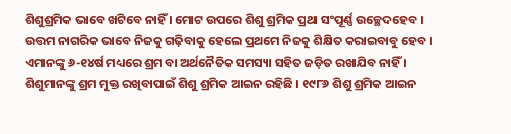ଶିଶୁଶ୍ରମିକ ଭାବେ ଖଟିବେ ନାହିଁ । ମୋଟ ଉପରେ ଶିଶୁ ଶ୍ରମିକ ପ୍ରଥା ସଂପୂର୍ଣ୍ଣ ଉଚ୍ଛେଦହେବ । ଉତ୍ତମ ନାଗରିକ ଭାବେ ନିଜକୁ ଗଢ଼ିବାକୁ ହେଲେ ପ୍ରଥମେ ନିଜକୁ ଶିକ୍ଷିତ କରାଇବାବୁ ହେବ । ଏମାନଙ୍କୁ ୬-୧୪ର୍ଷ ମଧ୍ୟରେ ଶ୍ରମ ବା ଅର୍ଥନୈତିକ ସମସ୍ୟା ସହିତ ଜଡ଼ିତ ରଖାଯିବ ନାହିଁ ।
ଶିଶୁମାନଙ୍କୁ ଶ୍ରମ ମୁକ୍ତ ରଖିବାପାଇଁ ଶିଶୁ ଶ୍ରମିକ ଆଇନ ରହିଛି । ୧୯୮୬ ଶିଶୁ ଶ୍ରମିକ ଆଇନ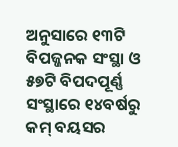ଅନୁସାରେ ୧୩ଟି ବିପଜ୍ଜନକ ସଂସ୍ଥା ଓ ୫୭ଟି ବିପଦପୂର୍ଣ୍ଣ ସଂସ୍ଥାରେ ୧୪ବର୍ଷରୁ କମ୍ ବୟସର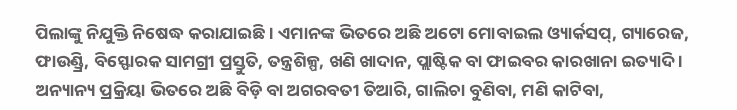ପିଲାଙ୍କୁ ନିଯୁକ୍ତି ନିଷେଦ୍ଧ କରାଯାଇଛି । ଏମାନଙ୍କ ଭିତରେ ଅଛି ଅଟୋ ମୋବାଇଲ ଓ୍ୟାର୍କସପ୍, ଗ୍ୟାରେଜ, ଫାଉଣ୍ଡ୍ରି, ବିସ୍ଫୋରକ ସାମଗ୍ରୀ ପ୍ରସ୍ତୁତି, ତନ୍ତ୍ରଶିଳ୍ପ, ଖଣି ଖାଦାନ, ପ୍ଲାଷ୍ଟିକ ବା ଫାଇବର କାରଖାନା ଇତ୍ୟାଦି । ଅନ୍ୟାନ୍ୟ ପ୍ରକ୍ରିୟା ଭିତରେ ଅଛି ବିଡ଼ି ବା ଅଗରବତୀ ତିଆରି, ଗାଲିଚା ବୁଣିବା, ମଣି କାଟିବା,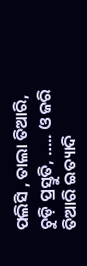ପଲିସି , ତାଲା ତିଆରି, ଚୁଡ଼ି ପ୍ରସ୍ତୁତି, ….. ଓ ଜରି ତିଆରି ଇତ୍ୟାଦି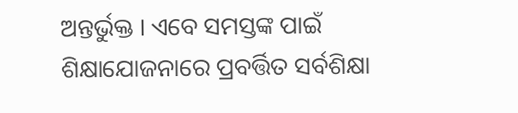ଅନ୍ତର୍ଭୁକ୍ତ । ଏବେ ସମସ୍ତଙ୍କ ପାଇଁ ଶିକ୍ଷାଯୋଜନାରେ ପ୍ରବର୍ତ୍ତିତ ସର୍ବଶିକ୍ଷା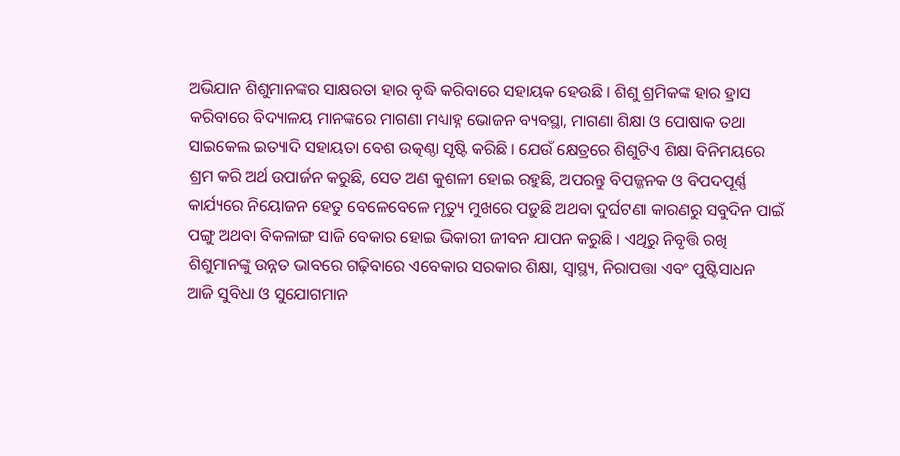ଅଭିଯାନ ଶିଶୁମାନଙ୍କର ସାକ୍ଷରତା ହାର ବୃଦ୍ଧି କରିବାରେ ସହାୟକ ହେଉଛି । ଶିଶୁ ଶ୍ରମିକଙ୍କ ହାର ହ୍ରାସ କରିବାରେ ବିଦ୍ୟାଳୟ ମାନଙ୍କରେ ମାଗଣା ମଧ୍ୟାହ୍ନ ଭୋଜନ ବ୍ୟବସ୍ଥା, ମାଗଣା ଶିକ୍ଷା ଓ ପୋଷାକ ତଥା ସାଇକେଲ ଇତ୍ୟାଦି ସହାୟତା ବେଶ ଉତ୍କଣ୍ଠା ସୃଷ୍ଟି କରିଛି । ଯେଉଁ କ୍ଷେତ୍ରରେ ଶିଶୁଟିଏ ଶିକ୍ଷା ବିନିମୟରେ ଶ୍ରମ କରି ଅର୍ଥ ଉପାର୍ଜନ କରୁଛି, ସେତ ଅଣ କୁଶଳୀ ହୋଇ ରହୁଛି, ଅପରନ୍ତୁ ବିପଜ୍ଜନକ ଓ ବିପଦପୂର୍ଣ୍ଣ କାର୍ଯ୍ୟରେ ନିୟୋଜନ ହେତୁ ବେଳେବେଳେ ମୃତ୍ୟୁ ମୁଖରେ ପଡ଼ୁଛି ଅଥବା ଦୁର୍ଘଟଣା କାରଣରୁ ସବୁଦିନ ପାଇଁ ପଙ୍ଗୁ ଅଥବା ବିକଳାଙ୍ଗ ସାଜି ବେକାର ହୋଇ ଭିକାରୀ ଜୀବନ ଯାପନ କରୁଛି । ଏଥିରୁ ନିବୃତ୍ତି ରଖି ଶିଶୁମାନଙ୍କୁ ଉନ୍ନତ ଭାବରେ ଗଢ଼ିବାରେ ଏବେକାର ସରକାର ଶିକ୍ଷା, ସ୍ୱାସ୍ଥ୍ୟ, ନିରାପତ୍ତା ଏବଂ ପୁଷ୍ଟିସାଧନ ଆଜି ସୁବିଧା ଓ ସୁଯୋଗମାନ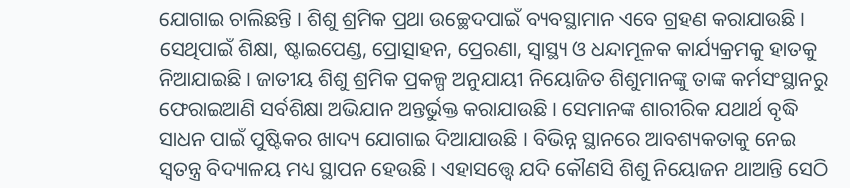ଯୋଗାଇ ଚାଲିଛନ୍ତି । ଶିଶୁ ଶ୍ରମିକ ପ୍ରଥା ଉଚ୍ଛେଦପାଇଁ ବ୍ୟବସ୍ଥାମାନ ଏବେ ଗ୍ରହଣ କରାଯାଉଛି । ସେଥିପାଇଁ ଶିକ୍ଷା, ଷ୍ଟାଇପେଣ୍ଡ, ପ୍ରୋତ୍ସାହନ, ପ୍ରେରଣା, ସ୍ୱାସ୍ଥ୍ୟ ଓ ଧନ୍ଦାମୂଳକ କାର୍ଯ୍ୟକ୍ରମକୁ ହାତକୁ ନିଆଯାଇଛି । ଜାତୀୟ ଶିଶୁ ଶ୍ରମିକ ପ୍ରକଳ୍ପ ଅନୁଯାୟୀ ନିୟୋଜିତ ଶିଶୁମାନଙ୍କୁ ତାଙ୍କ କର୍ମସଂସ୍ଥାନରୁ ଫେରାଇଆଣି ସର୍ବଶିକ୍ଷା ଅଭିଯାନ ଅନ୍ତର୍ଭୁକ୍ତ କରାଯାଉଛି । ସେମାନଙ୍କ ଶାରୀରିକ ଯଥାର୍ଥ ବୃଦ୍ଧି ସାଧନ ପାଇଁ ପୁଷ୍ଟିକର ଖାଦ୍ୟ ଯୋଗାଇ ଦିଆଯାଉଛି । ବିଭିନ୍ନ ସ୍ଥାନରେ ଆବଶ୍ୟକତାକୁ ନେଇ ସ୍ୱତନ୍ତ୍ର ବିଦ୍ୟାଳୟ ମଧ୍ୟ ସ୍ଥାପନ ହେଉଛି । ଏହାସତ୍ତ୍ୱେ ଯଦି କୌଣସି ଶିଶୁ ନିୟୋଜନ ଥାଆନ୍ତି ସେଠି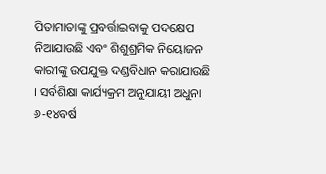ପିତାମାତାଙ୍କୁ ପ୍ରବର୍ତ୍ତାଇବାକୁ ପଦକ୍ଷେପ ନିଆଯାଉଛି ଏବଂ ଶିଶୁଶ୍ରମିକ ନିୟୋଜନ କାରୀଙ୍କୁ ଉପଯୁକ୍ତ ଦଣ୍ଡବିଧାନ କରାଯାଉଛି । ସର୍ବଶିକ୍ଷା କାର୍ଯ୍ୟକ୍ରମ ଅନୁଯାୟୀ ଅଧୁନା ୬-୧୪ବର୍ଷ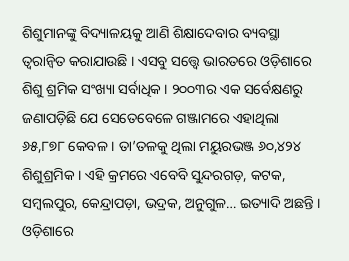ଶିଶୁମାନଙ୍କୁ ବିଦ୍ୟାଳୟକୁ ଆଣି ଶିକ୍ଷାଦେବାର ବ୍ୟବସ୍ଥା ତ୍ୱରାନ୍ୱିତ କରାଯାଉଛି । ଏସବୁ ସତ୍ତ୍ୱେ ଭାରତରେ ଓଡ଼ିଶାରେ ଶିଶୁ ଶ୍ରମିକ ସଂଖ୍ୟା ସର୍ବାଧିକ । ୨୦୦୩ର ଏକ ସର୍ବେକ୍ଷଣରୁ ଜଣାପଡ଼ିଛି ଯେ ସେତେବେଳେ ଗଞ୍ଜାମରେ ଏହାଥିଲା ୬୫,୮୭୮ କେବଳ । ତା’ତଳକୁ ଥିଲା ମୟୁରଭଞ୍ଜ ୬୦,୪୨୪ ଶିଶୁଶ୍ରମିକ । ଏହି କ୍ରମରେ ଏବେବି ସୁନ୍ଦରଗଡ଼, କଟକ, ସମ୍ବଲପୁର, କେନ୍ଦ୍ରାପଡ଼ା, ଭଦ୍ରକ, ଅନୁଗୁଳ… ଇତ୍ୟାଦି ଅଛନ୍ତି । ଓଡ଼ିଶାରେ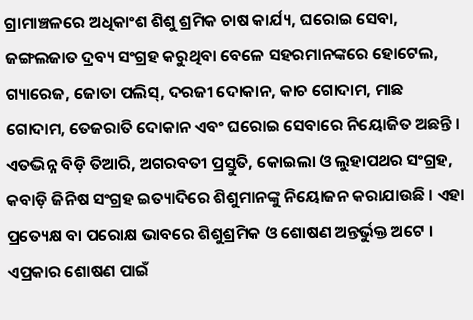ଗ୍ରାମାଞ୍ଚଳରେ ଅଧିକାଂଶ ଶିଶୁ ଶ୍ରମିକ ଚାଷ କାର୍ଯ୍ୟ, ଘରୋଇ ସେବା, ଜଙ୍ଗଲଜାତ ଦ୍ରବ୍ୟ ସଂଗ୍ରହ କରୁଥିବା ବେଳେ ସହରମାନଙ୍କରେ ହୋଟେଲ, ଗ୍ୟାରେଜ, ଜୋତା ପଲିସ୍, ଦରଜୀ ଦୋକାନ, କାଚ ଗୋଦାମ, ମାଛ ଗୋଦାମ, ତେଜରାତି ଦୋକାନ ଏବଂ ଘରୋଇ ସେବାରେ ନିୟୋଜିତ ଅଛନ୍ତି । ଏତଦ୍ଭିନ୍ନ ବିଡ଼ି ତିଆରି, ଅଗରବତୀ ପ୍ରସ୍ତୁତି, କୋଇଲା ଓ ଲୁହାପଥର ସଂଗ୍ରହ, କବାଡ଼ି ଜିନିଷ ସଂଗ୍ରହ ଇତ୍ୟାଦିରେ ଶିଶୁମାନଙ୍କୁ ନିୟୋଜନ କରାଯାଉଛି । ଏହା ପ୍ରତ୍ୟେକ୍ଷ ବା ପରୋକ୍ଷ ଭାବରେ ଶିଶୁଶ୍ରମିକ ଓ ଶୋଷଣ ଅନ୍ତର୍ଭୁକ୍ତ ଅଟେ । ଏପ୍ରକାର ଶୋଷଣ ପାଇଁ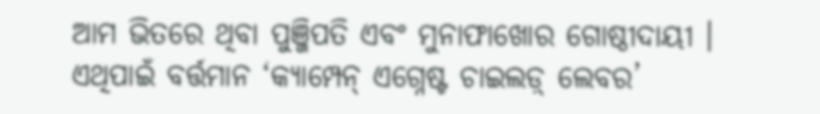ଆମ ଭିତରେ ଥିବା ପୁଞ୍ଜିପତି ଏବଂ ମୁନାଫାଖୋର ଗୋଷ୍ଠୀଦାୟୀ । ଏଥିପାଇଁ ବର୍ତ୍ତମାନ ‘କ୍ୟାମ୍ପେନ୍ ଏଗ୍ନେଷ୍ଟ ଚାଇଲଡ଼୍ ଲେବର’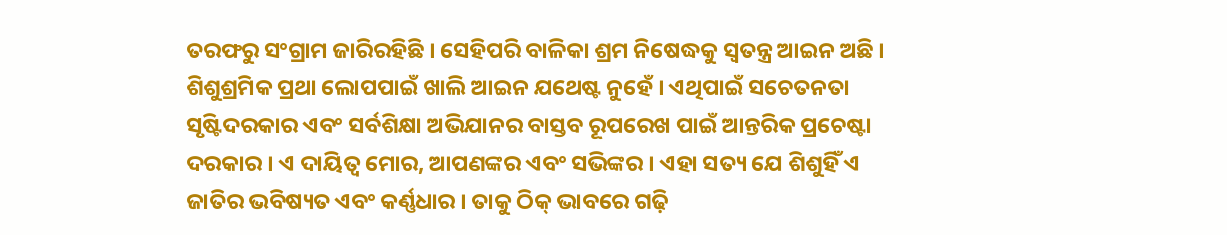ତରଫରୁ ସଂଗ୍ରାମ ଜାରିରହିଛି । ସେହିପରି ବାଳିକା ଶ୍ରମ ନିଷେଦ୍ଧକୁ ସ୍ୱତନ୍ତ୍ର ଆଇନ ଅଛି । ଶିଶୁଶ୍ରମିକ ପ୍ରଥା ଲୋପପାଇଁ ଖାଲି ଆଇନ ଯଥେଷ୍ଟ ନୁହେଁ । ଏଥିପାଇଁ ସଚେତନତା ସୃଷ୍ଟିଦରକାର ଏବଂ ସର୍ବଶିକ୍ଷା ଅଭିଯାନର ବାସ୍ତବ ରୂପରେଖ ପାଇଁ ଆନ୍ତରିକ ପ୍ରଚେଷ୍ଟା ଦରକାର । ଏ ଦାୟିତ୍ୱ ମୋର, ଆପଣଙ୍କର ଏବଂ ସଭିଙ୍କର । ଏହା ସତ୍ୟ ଯେ ଶିଶୁହିଁ ଏ ଜାତିର ଭବିଷ୍ୟତ ଏବଂ କର୍ଣ୍ଣଧାର । ତାକୁ ଠିକ୍ ଭାବରେ ଗଢ଼ି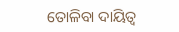ତୋଳିବା ଦାୟିତ୍ୱ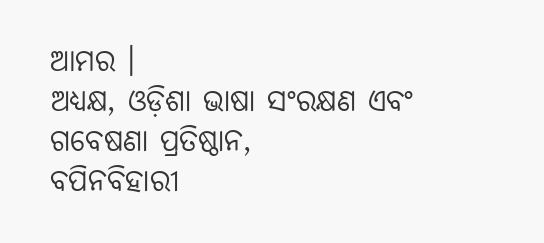ଆମର ।
ଅଧ୍ୟକ୍ଷ, ଓଡ଼ିଶା ଭାଷା ସଂରକ୍ଷଣ ଏବଂ ଗବେଷଣା ପ୍ରତିଷ୍ଠାନ,
ବପିନବିହାରୀ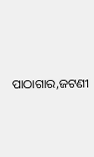ପାଠାଗାର,ଜଟଣୀ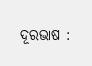ଦୂରଭାଷ :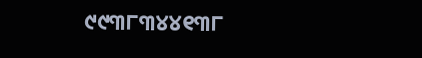୯୯୩୮୩୪୪୧୩୮